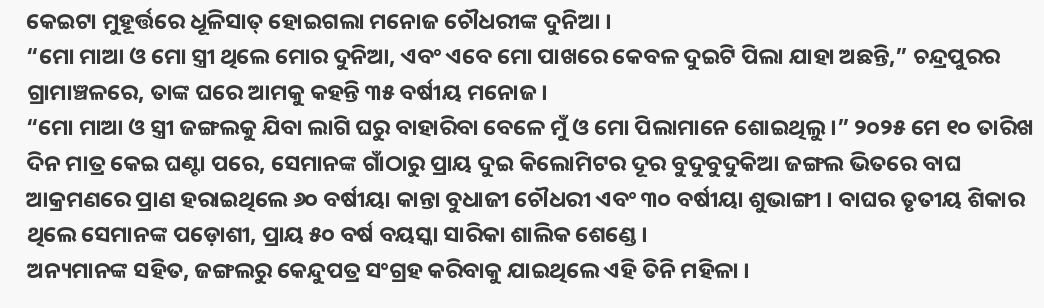କେଇଟା ମୁହୂର୍ତ୍ତରେ ଧୂଳିସାତ୍ ହୋଇଗଲା ମନୋଜ ଚୌଧରୀଙ୍କ ଦୁନିଆ ।
“ମୋ ମାଆ ଓ ମୋ ସ୍ତ୍ରୀ ଥିଲେ ମୋର ଦୁନିଆ, ଏବଂ ଏବେ ମୋ ପାଖରେ କେବଳ ଦୁଇଟି ପିଲା ଯାହା ଅଛନ୍ତି,” ଚନ୍ଦ୍ରପୁରର ଗ୍ରାମାଞ୍ଚଳରେ, ତାଙ୍କ ଘରେ ଆମକୁ କହନ୍ତି ୩୫ ବର୍ଷୀୟ ମନୋଜ ।
“ମୋ ମାଆ ଓ ସ୍ତ୍ରୀ ଜଙ୍ଗଲକୁ ଯିବା ଲାଗି ଘରୁ ବାହାରିବା ବେଳେ ମୁଁ ଓ ମୋ ପିଲାମାନେ ଶୋଇଥିଲୁ ।” ୨୦୨୫ ମେ ୧୦ ତାରିଖ ଦିନ ମାତ୍ର କେଇ ଘଣ୍ଟା ପରେ, ସେମାନଙ୍କ ଗାଁଠାରୁ ପ୍ରାୟ ଦୁଇ କିଲୋମିଟର ଦୂର ବୁଦୁବୁଦୁକିଆ ଜଙ୍ଗଲ ଭିତରେ ବାଘ ଆକ୍ରମଣରେ ପ୍ରାଣ ହରାଇଥିଲେ ୬୦ ବର୍ଷୀୟା କାନ୍ତା ବୁଧାଜୀ ଚୌଧରୀ ଏବଂ ୩୦ ବର୍ଷୀୟା ଶୁଭାଙ୍ଗୀ । ବାଘର ତୃତୀୟ ଶିକାର ଥିଲେ ସେମାନଙ୍କ ପଡ଼ୋଶୀ, ପ୍ରାୟ ୫୦ ବର୍ଷ ବୟସ୍କା ସାରିକା ଶାଲିକ ଶେଣ୍ଡେ ।
ଅନ୍ୟମାନଙ୍କ ସହିତ, ଜଙ୍ଗଲରୁ କେନ୍ଦୁପତ୍ର ସଂଗ୍ରହ କରିବାକୁ ଯାଇଥିଲେ ଏହି ତିନି ମହିଳା ।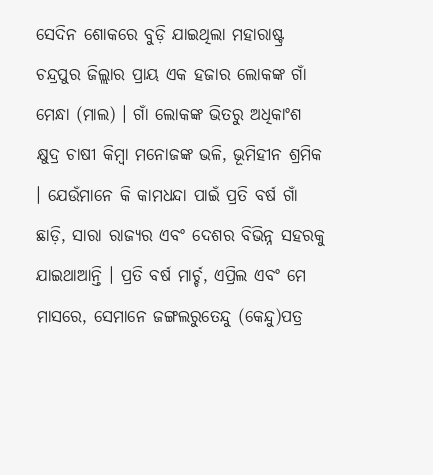ସେଦିନ ଶୋକରେ ବୁଡ଼ି ଯାଇଥିଲା ମହାରାଷ୍ଟ୍ର ଚନ୍ଦ୍ରପୁର ଜିଲ୍ଲାର ପ୍ରାୟ ଏକ ହଜାର ଲୋକଙ୍କ ଗାଁ ମେନ୍ଧା (ମାଲ) । ଗାଁ ଲୋକଙ୍କ ଭିତରୁ ଅଧିକାଂଶ କ୍ଷୁଦ୍ର ଚାଷୀ କିମ୍ବା ମନୋଜଙ୍କ ଭଳି, ଭୂମିହୀନ ଶ୍ରମିକ । ଯେଉଁମାନେ କି କାମଧନ୍ଦା ପାଇଁ ପ୍ରତି ବର୍ଷ ଗାଁ ଛାଡ଼ି, ସାରା ରାଜ୍ୟର ଏବଂ ଦେଶର ବିଭିନ୍ନ ସହରକୁ ଯାଇଥାଆନ୍ତି । ପ୍ରତି ବର୍ଷ ମାର୍ଚ୍ଚ, ଏପ୍ରିଲ ଏବଂ ମେ ମାସରେ, ସେମାନେ ଜଙ୍ଗଲରୁତେନ୍ଦୁ (କେନ୍ଦୁ)ପତ୍ର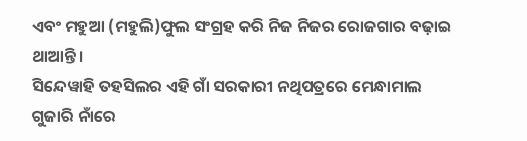ଏବଂ ମହୁଆ (ମହୁଲି)ଫୁଲ ସଂଗ୍ରହ କରି ନିଜ ନିଜର ରୋଜଗାର ବଢ଼ାଇ ଥାଆନ୍ତି ।
ସିନ୍ଦେୱାହି ତହସିଲର ଏହି ଗାଁ ସରକାରୀ ନଥିପତ୍ରରେ ମେନ୍ଧାମାଲ ଗୁଜାରି ନାଁରେ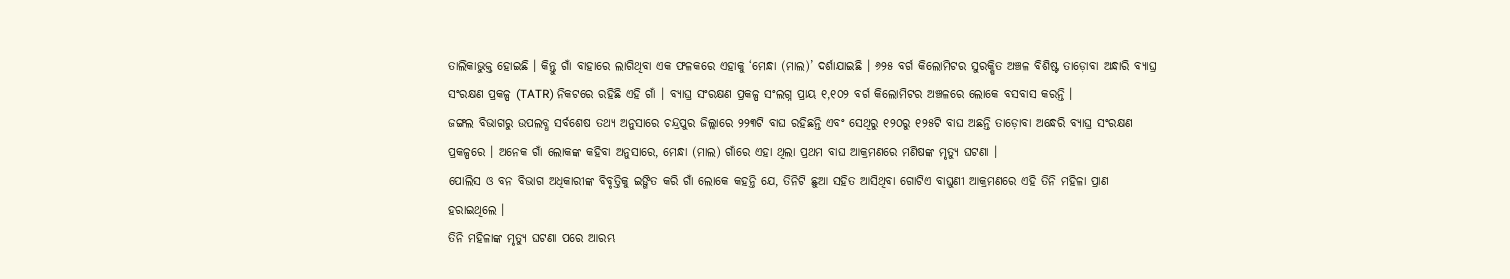ତାଲିକାଭୁକ୍ତ ହୋଇଛି । କିନ୍ତୁ ଗାଁ ବାହାରେ ଲାଗିଥିବା ଏକ ଫଳକରେ ଏହାକୁ ‘ମେନ୍ଧା (ମାଲ)’ ଦର୍ଶାଯାଇଛି । ୬୨୫ ବର୍ଗ କିଲୋମିଟର ସୁରକ୍ଷିତ ଅଞ୍ଚଳ ବିଶିଷ୍ଟ ତାଡ଼ୋବା ଅନ୍ଧାରି ବ୍ୟାଘ୍ର ସଂରକ୍ଷଣ ପ୍ରକଳ୍ପ (TATR) ନିକଟରେ ରହିଛି ଏହି ଗାଁ । ବ୍ୟାଘ୍ର ସଂରକ୍ଷଣ ପ୍ରକଳ୍ପ ସଂଲଗ୍ନ ପ୍ରାୟ ୧,୧୦୨ ବର୍ଗ କିଲୋମିଟର ଅଞ୍ଚଳରେ ଲୋକେ ବସବାସ କରନ୍ତି ।
ଜଙ୍ଗଲ ବିଭାଗରୁ ଉପଲବ୍ଧ ସର୍ବଶେଷ ତଥ୍ୟ ଅନୁସାରେ ଚନ୍ଦ୍ରପୁର ଜିଲ୍ଲାରେ ୨୨୩ଟି ବାଘ ରହିଛନ୍ତି ଏବଂ ସେଥିରୁ ୧୨୦ରୁ ୧୨୫ଟି ବାଘ ଅଛନ୍ତି ତାଡ଼ୋବା ଅନ୍ଧେରି ବ୍ୟାଘ୍ର ସଂରକ୍ଷଣ ପ୍ରକଳ୍ପରେ । ଅନେକ ଗାଁ ଲୋକଙ୍କ କହିବା ଅନୁସାରେ, ମେନ୍ଧା (ମାଲ) ଗାଁରେ ଏହା ଥିଲା ପ୍ରଥମ ବାଘ ଆକ୍ରମଣରେ ମଣିଷଙ୍କ ମୃତ୍ୟୁ ଘଟଣା ।
ପୋଲିସ ଓ ବନ ବିଭାଗ ଅଧିକାରୀଙ୍କ ବିବୃତ୍ତିକୁ ଇଙ୍ଗିତ କରି ଗାଁ ଲୋକେ କହନ୍ତି ଯେ, ତିନିଟି ଛୁଆ ସହିତ ଆସିଥିବା ଗୋଟିଏ ବାଘୁଣୀ ଆକ୍ରମଣରେ ଏହି ତିନି ମହିଳା ପ୍ରାଣ ହରାଇଥିଲେ ।
ତିନି ମହିଳାଙ୍କ ମୃତ୍ୟୁ ଘଟଣା ପରେ ଆରମ୍ଭ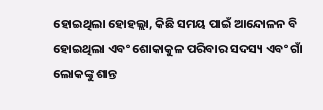ହୋଇଥିଲା ହୋହଲ୍ଲା, କିଛି ସମୟ ପାଇଁ ଆନ୍ଦୋଳନ ବି ହୋଇଥିଲା ଏବଂ ଶୋକାକୁଳ ପରିବାର ସଦସ୍ୟ ଏବଂ ଗାଁ ଲୋକଙ୍କୁ ଶାନ୍ତ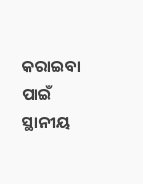କରାଇବା ପାଇଁ ସ୍ଥାନୀୟ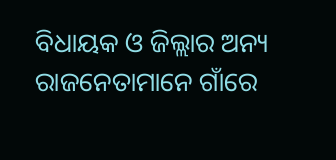ବିଧାୟକ ଓ ଜିଲ୍ଲାର ଅନ୍ୟ ରାଜନେତାମାନେ ଗାଁରେ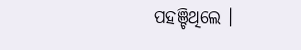ପହଞ୍ଚିଥିଲେ ।